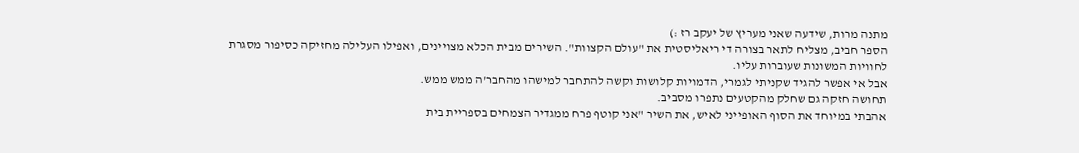מתנה מרות, שידעה שאני מעריץ של יעקב רז :)
הספר חביב, מצליח לתאר בצורה די ריאליסטית את "עולם הקצוות". השירים מבית הכלא מצויינים, ואפילו העלילה מחזיקה כסיפור מסגרת לחוויות המשונות שעוברות עליו.
אבל אי אפשר להגיד שקניתי לגמרי, הדמויות קלושות וקשה להתחבר למישהו מהחבר'ה ממש ממש.
תחושה חזקה גם שחלק מהקטעים נתפרו מסביב.
אהבתי במיוחד את הסוף האופייני לאיש, את השיר "אני קוטף פרח ממגדיר הצמחים בספריית בית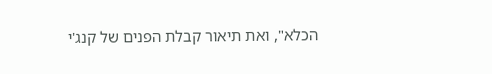הכלא", ואת תיאור קבלת הפנים של קנג'י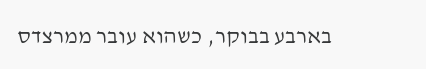בארבע בבוקר, כשהוא עובר ממרצדס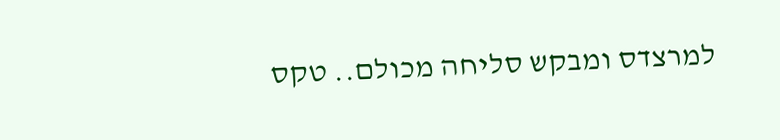למרצדס ומבקש סליחה מכולם.. טקס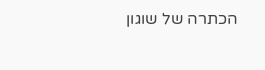הכתרה של שוגון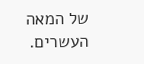של המאה העשרים.